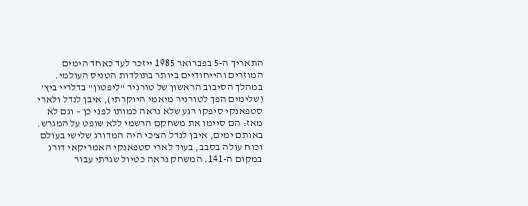התאריך ה-5 בפברואר 1985 ייזכר לעד כאחד הימים המוזרים והייחודיים ביותר בתולדות הטניס העולמי. במהלך הסיבוב הראשון של טורניר "ליפטון" בדלריי ביץ' (שלימים הפך לטורניר מיאמי היוקרתי), איבן לנדל ולארי סטפאנקי סיפקו רגע שלא נראה כמותו לפני כן – וגם לא מאז: הם סיימו את משחקם הרשמי ללא שופט על המגרש.
באותם ימים, איבן לנדל הצ'כי היה המדורג שלישי בעולם וכוח עולה בסבב, בעוד לארי סטפאנקי האמריקאי דורג במקום ה-141. המשחק נראה כטיול שגרתי עבור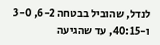לנדל, שהוביל בבטחה 6-2, 3-0 ו-40:15, עד שהגיעה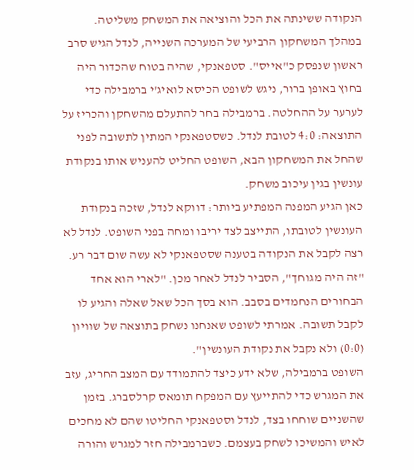הנקודה ששינתה את הכל והוציאה את המשחק משליטה.
במהלך המשחקון הרביעי של המערכה השנייה, לנדל הגיש סרב ראשון שנפסק כ"אייס". סטפאנקי, שהיה בטוח שהכדור היה בחוץ באופן ברור, ניגש לשופט הכיסא לואיג'י ברמבילה כדי לערער על ההחלטה. ברמבילה בחר להתעלם מהשחקן והכריז על התוצאה: 4:0 לטובת לנדל. כשסטפאנקי המתין לתשובה לפני שהחל את המשחקון הבא, השופט החליט להעניש אותו בנקודת עונשין בגין עיכוב משחק.
כאן הגיע המפנה המפתיע ביותר: דווקא לנדל, שזכה בנקודת העונשין לטובתו, התייצב לצד יריבו ומחה בפני השופט. לנדל לא רצה לקבל את הנקודה בטענה שסטפאנקי לא עשה שום דבר רע. "זה היה מגוחך", הסביר לנדל לאחר מכן. "לארי הוא אחד הבחורים הנחמדים בסבב. הוא בסך הכל שאל שאלה והגיע לו לקבל תשובה. אמרתי לשופט שאנחנו נשחק בתוצאה של שוויון (0:0) ולא נקבל את נקודת העונשין".
השופט ברמבילה, שלא ידע כיצד להתמודד עם המצב החריג, עזב את המגרש כדי להתייעץ עם המפקח תומאס קרלסברג. בזמן שהשניים שוחחו בצד, לנדל וסטפאנקי החליטו שהם לא מחכים לאיש והמשיכו לשחק בעצמם. כשברמבילה חזר למגרש והורה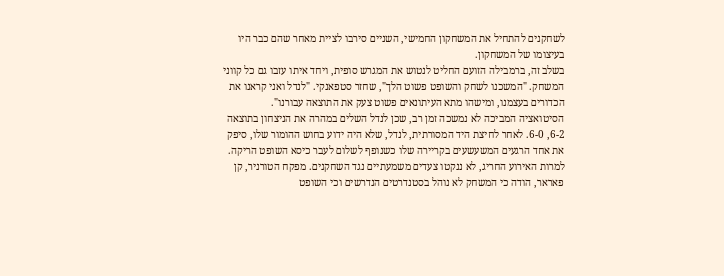לשחקנים להתחיל את המשחקון החמישי, השניים סירבו לציית מאחר שהם כבר היו בעיצומו של המשחקון.
בשלב זה, ברמבילה הזועם החליט לנטוש את המגרש סופית, ויחד איתו עזבו גם כל קווני המשחק. "המשכנו לשחק והשופט פשוט הלך", שחזר סטפאנקי. "לנדל ואני קראנו את הכדורים בעצמנו, ומישהו מתא העיתונאים פשוט צעק את התוצאה עבורנו".
הסיטואציה המביכה לא נמשכה זמן רב, שכן לנדל השלים במהרה את הניצחון בתוצאה 6-2, 6-0. לאחר לחיצת היד המסורתית, לנדל, שלא היה ידוע בחוש ההומור שלו, סיפק את אחד הרגעים המשעשעים בקריירה שלו כשנופף לשלום לעבר כיסא השופט הריקה.
למרות האירוע החריג, לא ננקטו צעדים משמעתיים נגד השחקנים. מפקח הטורניר, קן פאראר, הודה כי המשחק לא נוהל בסטנדרטים הנדרשים וכי השופט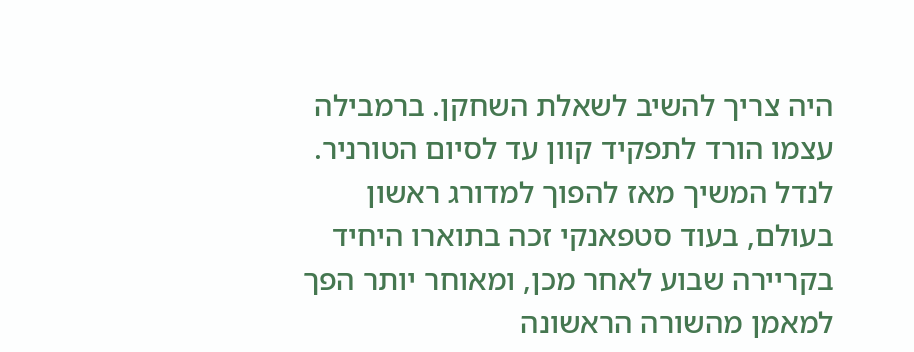היה צריך להשיב לשאלת השחקן. ברמבילה עצמו הורד לתפקיד קוון עד לסיום הטורניר. לנדל המשיך מאז להפוך למדורג ראשון בעולם, בעוד סטפאנקי זכה בתוארו היחיד בקריירה שבוע לאחר מכן, ומאוחר יותר הפך למאמן מהשורה הראשונה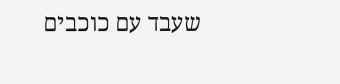שעבד עם כוכבים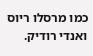כמו מרסלו ריוס ואנדי רודיק.